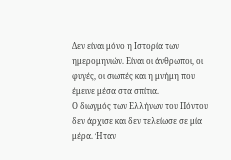Δεν είναι μόνο η Ιστορία των ημερομηνιών. Είναι οι άνθρωποι, οι φυγές, οι σιωπές και η μνήμη που έμεινε μέσα στα σπίτια.
Ο διωγμός των Ελλήνων του Πόντου δεν άρχισε και δεν τελείωσε σε μία μέρα. Ήταν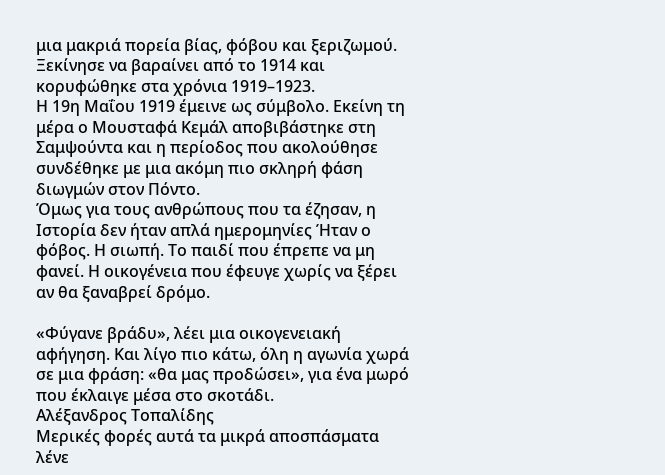μια μακριά πορεία βίας, φόβου και ξεριζωμού. Ξεκίνησε να βαραίνει από το 1914 και κορυφώθηκε στα χρόνια 1919–1923.
Η 19η Μαΐου 1919 έμεινε ως σύμβολο. Εκείνη τη μέρα ο Μουσταφά Κεμάλ αποβιβάστηκε στη Σαμψούντα και η περίοδος που ακολούθησε συνδέθηκε με μια ακόμη πιο σκληρή φάση διωγμών στον Πόντο.
Όμως για τους ανθρώπους που τα έζησαν, η Ιστορία δεν ήταν απλά ημερομηνίες Ήταν ο φόβος. Η σιωπή. Το παιδί που έπρεπε να μη φανεί. Η οικογένεια που έφευγε χωρίς να ξέρει αν θα ξαναβρεί δρόμο.

«Φύγανε βράδυ», λέει μια οικογενειακή αφήγηση. Και λίγο πιο κάτω, όλη η αγωνία χωρά σε μια φράση: «θα μας προδώσει», για ένα μωρό που έκλαιγε μέσα στο σκοτάδι.
Αλέξανδρος Τοπαλίδης
Μερικές φορές αυτά τα μικρά αποσπάσματα λένε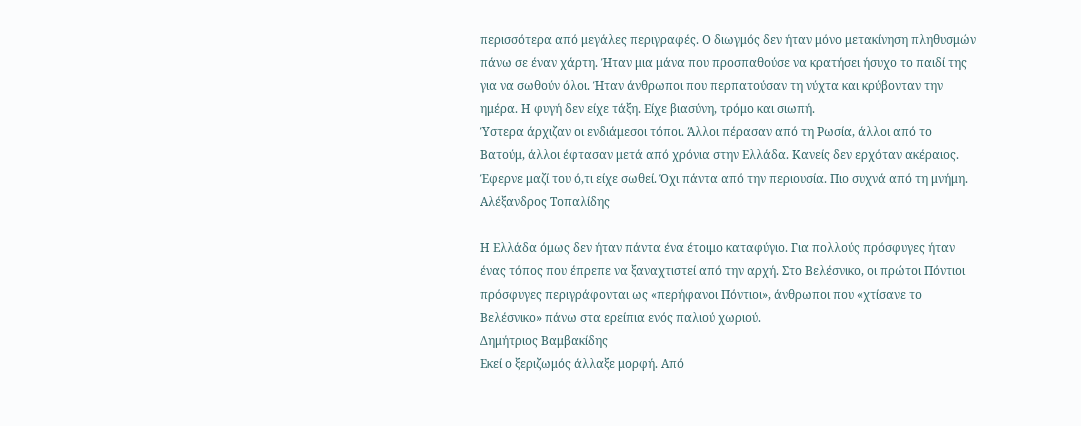περισσότερα από μεγάλες περιγραφές. Ο διωγμός δεν ήταν μόνο μετακίνηση πληθυσμών πάνω σε έναν χάρτη. Ήταν μια μάνα που προσπαθούσε να κρατήσει ήσυχο το παιδί της για να σωθούν όλοι. Ήταν άνθρωποι που περπατούσαν τη νύχτα και κρύβονταν την ημέρα. Η φυγή δεν είχε τάξη. Είχε βιασύνη, τρόμο και σιωπή.
Ύστερα άρχιζαν οι ενδιάμεσοι τόποι. Άλλοι πέρασαν από τη Ρωσία, άλλοι από το Βατούμ, άλλοι έφτασαν μετά από χρόνια στην Ελλάδα. Κανείς δεν ερχόταν ακέραιος. Έφερνε μαζί του ό,τι είχε σωθεί. Όχι πάντα από την περιουσία. Πιο συχνά από τη μνήμη.
Αλέξανδρος Τοπαλίδης

Η Ελλάδα όμως δεν ήταν πάντα ένα έτοιμο καταφύγιο. Για πολλούς πρόσφυγες ήταν ένας τόπος που έπρεπε να ξαναχτιστεί από την αρχή. Στο Βελέσνικο, οι πρώτοι Πόντιοι πρόσφυγες περιγράφονται ως «περήφανοι Πόντιοι», άνθρωποι που «χτίσανε το Βελέσνικο» πάνω στα ερείπια ενός παλιού χωριού.
Δημήτριος Βαμβακίδης
Εκεί ο ξεριζωμός άλλαξε μορφή. Από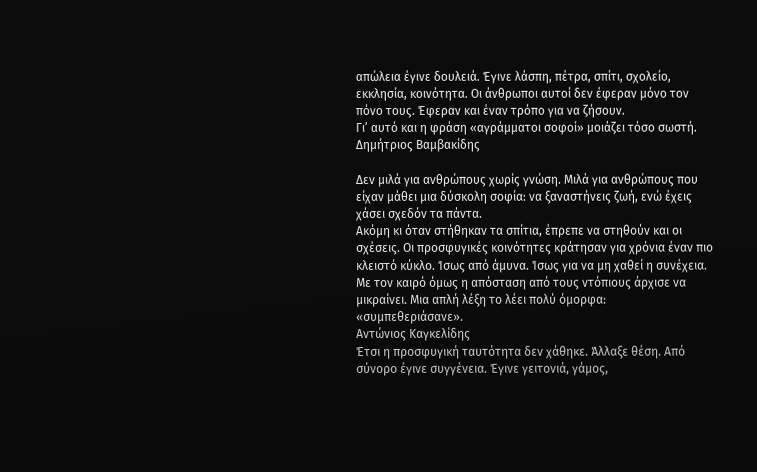απώλεια έγινε δουλειά. Έγινε λάσπη, πέτρα, σπίτι, σχολείο, εκκλησία, κοινότητα. Οι άνθρωποι αυτοί δεν έφεραν μόνο τον πόνο τους. Έφεραν και έναν τρόπο για να ζήσουν.
Γι’ αυτό και η φράση «αγράμματοι σοφοί» μοιάζει τόσο σωστή.
Δημήτριος Βαμβακίδης

Δεν μιλά για ανθρώπους χωρίς γνώση. Μιλά για ανθρώπους που είχαν μάθει μια δύσκολη σοφία: να ξαναστήνεις ζωή, ενώ έχεις χάσει σχεδόν τα πάντα.
Ακόμη κι όταν στήθηκαν τα σπίτια, έπρεπε να στηθούν και οι σχέσεις. Οι προσφυγικές κοινότητες κράτησαν για χρόνια έναν πιο κλειστό κύκλο. Ίσως από άμυνα. Ίσως για να μη χαθεί η συνέχεια. Με τον καιρό όμως η απόσταση από τους ντόπιους άρχισε να μικραίνει. Μια απλή λέξη το λέει πολύ όμορφα: «συμπεθεριάσανε».
Αντώνιος Καγκελίδης
Έτσι η προσφυγική ταυτότητα δεν χάθηκε. Άλλαξε θέση. Από σύνορο έγινε συγγένεια. Έγινε γειτονιά, γάμος,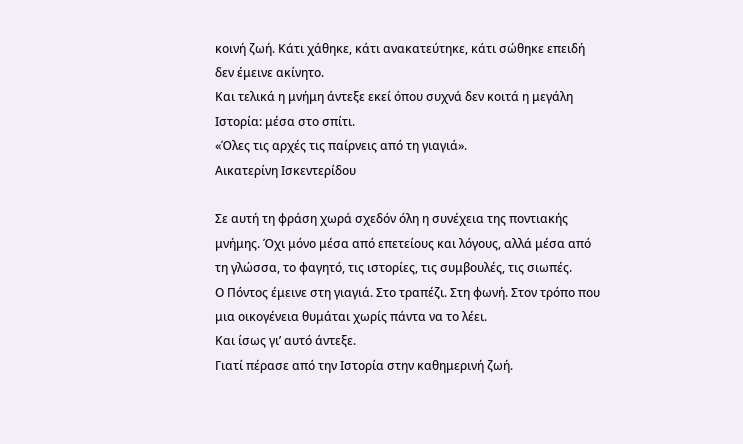κοινή ζωή. Κάτι χάθηκε, κάτι ανακατεύτηκε, κάτι σώθηκε επειδή δεν έμεινε ακίνητο.
Και τελικά η μνήμη άντεξε εκεί όπου συχνά δεν κοιτά η μεγάλη Ιστορία: μέσα στο σπίτι.
«Όλες τις αρχές τις παίρνεις από τη γιαγιά».
Αικατερίνη Ισκεντερίδου

Σε αυτή τη φράση χωρά σχεδόν όλη η συνέχεια της ποντιακής μνήμης. Όχι μόνο μέσα από επετείους και λόγους, αλλά μέσα από τη γλώσσα, το φαγητό, τις ιστορίες, τις συμβουλές, τις σιωπές.
Ο Πόντος έμεινε στη γιαγιά. Στο τραπέζι. Στη φωνή. Στον τρόπο που μια οικογένεια θυμάται χωρίς πάντα να το λέει.
Και ίσως γι’ αυτό άντεξε.
Γιατί πέρασε από την Ιστορία στην καθημερινή ζωή.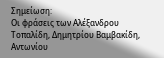Σημείωση:
Οι φράσεις των Αλέξανδρου Τοπαλίδη, Δημητρίου Βαμβακίδη, Αντωνίου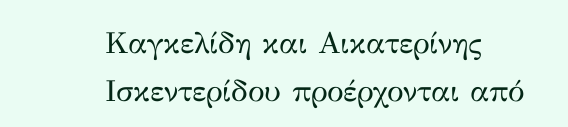Καγκελίδη και Αικατερίνης Ισκεντερίδου προέρχονται από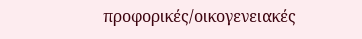προφορικές/οικογενειακές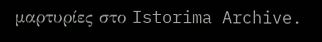μαρτυρίες στο Istorima Archive.